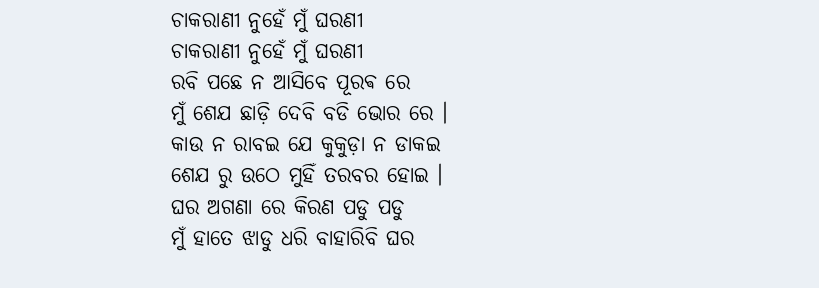ଚାକରାଣୀ ନୁହେଁ ମୁଁ ଘରଣୀ
ଚାକରାଣୀ ନୁହେଁ ମୁଁ ଘରଣୀ
ରବି ପଛେ ନ ଆସିବେ ପୂରଵ ରେ
ମୁଁ ଶେଯ ଛାଡ଼ି ଦେବି ବଡି ଭୋର ରେ ।
କାଉ ନ ରାବଇ ଯେ କୁକୁଡ଼ା ନ ଡାକଇ
ଶେଯ ରୁ ଉଠେ ମୁହିଁ ତରବର ହୋଇ ।
ଘର ଅଗଣା ରେ କିରଣ ପଡୁ ପଡୁ
ମୁଁ ହାତେ ଝାଡୁ ଧରି ବାହାରିବି ଘର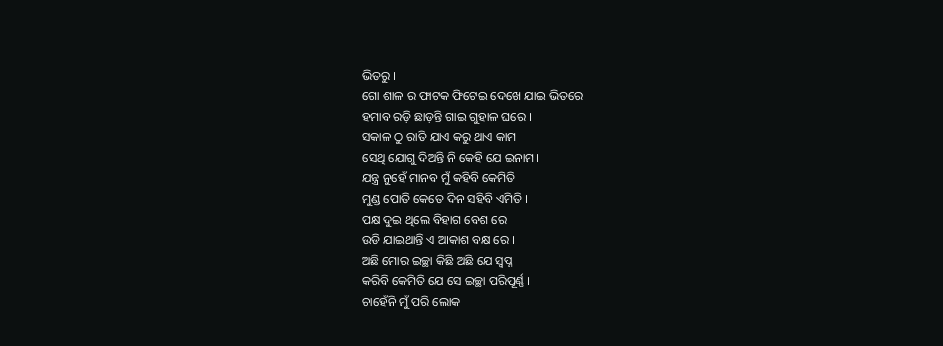ଭିତରୁ ।
ଗୋ ଶାଳ ର ଫାଟକ ଫିଟେଇ ଦେଖେ ଯାଇ ଭିତରେ
ହମାବ ରଡ଼ି ଛାଡ଼ନ୍ତି ଗାଇ ଗୁହାଳ ଘରେ ।
ସକାଳ ଠୁ ରାତି ଯାଏ କରୁ ଥାଏ କାମ
ସେଥି ଯୋଗୁ ଦିଅନ୍ତି ନି କେହି ଯେ ଇନାମ।
ଯନ୍ତ୍ର ନୁହେଁ ମାନବ ମୁଁ କହିବି କେମିତି
ମୁଣ୍ଡ ପୋତି କେତେ ଦିନ ସହିବି ଏମିତି ।
ପକ୍ଷ ଦୁଇ ଥିଲେ ବିହାଗ ବେଶ ରେ
ଉଡି ଯାଇଥାନ୍ତି ଏ ଆକାଶ ବକ୍ଷ ରେ ।
ଅଛି ମୋର ଇଚ୍ଛା କିଛି ଅଛି ଯେ ସ୍ବପ୍ନ
କରିବି କେମିତି ଯେ ସେ ଇଚ୍ଛା ପରିପୂର୍ଣ୍ଣ ।
ଚାହେଁନି ମୁଁ ପରି ଲୋକ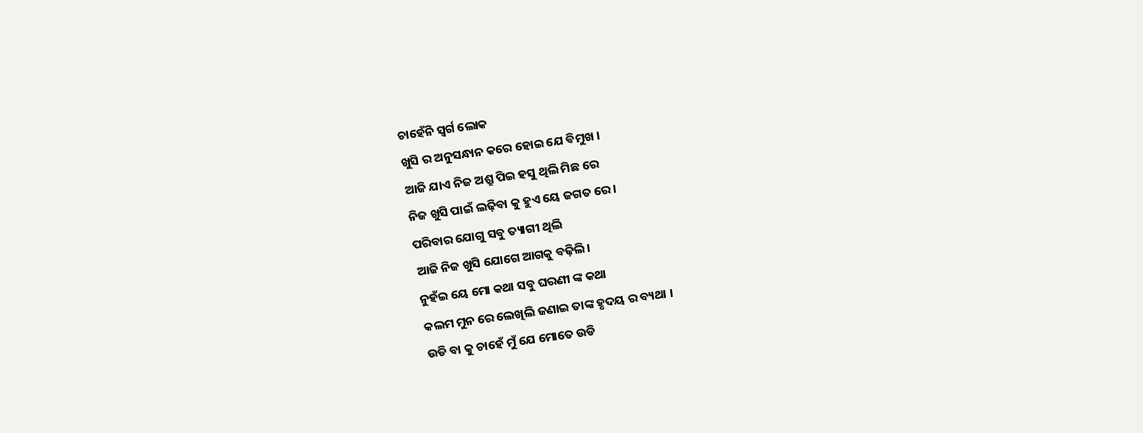ଚାହେଁନି ସ୍ୱର୍ଗ ଲୋକ
ଖୁସି ର ଅନୁସନ୍ଧାନ କରେ ହୋଇ ଯେ ବିମୁଖ ।
ଆଜି ଯାଏ ନିଜ ଅଶ୍ରୁ ପିଇ ହସୁ ଥିଲି ମିଛ ରେ
ନିଜ ଖୁସି ପାଇଁ ଲଢ଼ିବା କୁ ହୁଏ ୟେ ଜଗତ ରେ ।
ପରିବାର ଯୋଗୁ ସବୁ ତ୍ୟାଗୀ ଥିଲି
ଆଜି ନିଜ ଖୁସି ଯୋଗେ ଆଗକୁ ବଢ଼ିଲି।
ନୁହଁଇ ୟେ ମୋ କଥା ସବୁ ଘରଣୀ ଙ୍କ କଥା
କଲମ ମୁନ ରେ ଲେଖିଲି ଜଣାଇ ତାଙ୍କ ହୃଦୟ ର ବ୍ୟଥା ।
ଉଡି ବା କୁ ଚାହେଁ ମୁଁ ଯେ ମୋତେ ଉଡି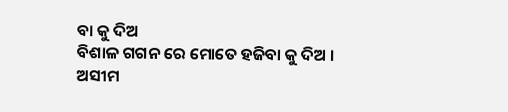ବା କୁ ଦିଅ
ବିଶାଳ ଗଗନ ରେ ମୋତେ ହଜିବା କୁ ଦିଅ ।
ଅସୀମ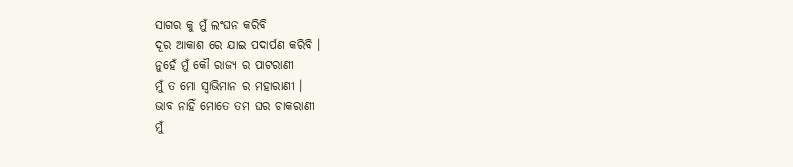ସାଗର କୁ ମୁଁ ଲଂଘନ କରିବି
ଦୂର ଆକାଶ ରେ ଯାଇ ପଦାର୍ପଣ କରିବି ।
ନୁହେଁ ମୁଁ କୌ ରାଜ୍ୟ ର ପାଟରାଣୀ
ମୁଁ ତ ମୋ ସ୍ଵାଭିମାନ ର ମହାରାଣୀ ।
ଭାବ ନାହିଁ ମୋତେ ତମ ଘର ଚାକରାଣୀ
ମୁଁ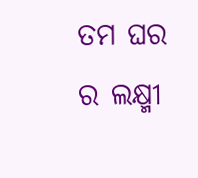ତମ ଘର ର ଲକ୍ଷ୍ମୀ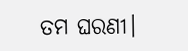ତମ ଘରଣୀ।